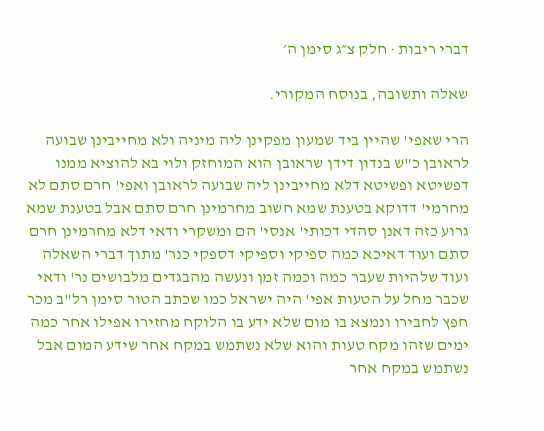דברי ריבות · חלק צ״ג סימן ה׳

שאלה ותשובה, בנוסח המקורי.

הרי שאפי' שהיין ביד שמעון מפקינן ליה מיניה ולא מחייבינן שבועה לראובן כ"ש בנדון דידן שראובן הוא המוחזק ולוי בא להוציא ממנו דפשיטא ופשיטא דלא מחייבינן ליה שבועה לראובן ואפי' חרם סתם לא מחרמי' דדוקא בטענת שמא חשוב מחרמינן חרם סתם אבל בטענת שמא גרוע כזה דאנן סהדי דכותי' אנסי' הם ומשקרי ודאי דלא מחרמינן חרם סתם ועוד דאיכא כמה ספיקי וספיקי דספקי כנר' מתוך דברי השאלה ועוד שלהיות שעבר כמה וכמה זמן ונעשה מהבגדים מלבושים נר' ודאי שכבר מחל על הטעות אפי' היה ישראל כמו שכתב הטור סימן רל"ב מכר חפץ לחבירו ונמצא בו מום שלא ידע בו הלוקח מחזירו אפילו אחר כמה ימים שזהו מקח טעות והוא שלא נשתמש במקח אחר שידע המום אבל נשתמש במקח אחר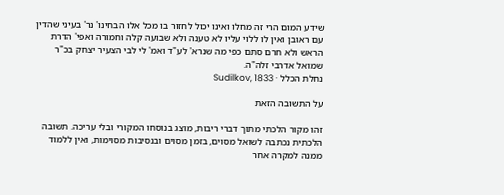שידע המום הרי זה מחלו ואינו יכול לחזור בו מכל אלו הבחינו' נר' בעיני שהדין עם ראובן ואין לו ללוי עליו לא טענה ולא שבועה קלה וחמורה ואפי' הדרת הראש ולא חרם סתם כפי מה שנרא' לע"ד ואמ' לי לבי הצעיר יצחק בכ"ר שמואל אדרבי זלה"ה.
נחלת הכלל · Sudilkov, 1833

על התשובה הזאת

זהו מקור הלכתי מתוך דברי ריבות, מוצג בנוסחו המקורי ובלי עריכה. תשובה הלכתית נכתבה לשואל מסוים, בזמן מסוים ובנסיבות מסוימות, ואין ללמוד ממנה למקרה אחר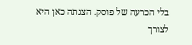בלי הכרעה של פוסק. הצגתה כאן היא לצורך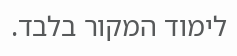לימוד המקור בלבד.